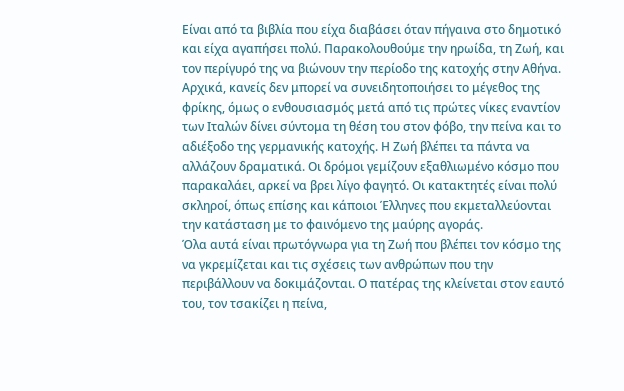Είναι από τα βιβλία που είχα διαβάσει όταν πήγαινα στο δημοτικό και είχα αγαπήσει πολύ. Παρακολουθούμε την ηρωίδα, τη Ζωή, και τον περίγυρό της να βιώνουν την περίοδο της κατοχής στην Αθήνα. Αρχικά, κανείς δεν μπορεί να συνειδητοποιήσει το μέγεθος της φρίκης, όμως ο ενθουσιασμός μετά από τις πρώτες νίκες εναντίον των Ιταλών δίνει σύντομα τη θέση του στον φόβο, την πείνα και το αδιέξοδο της γερμανικής κατοχής. Η Ζωή βλέπει τα πάντα να αλλάζουν δραματικά. Οι δρόμοι γεμίζουν εξαθλιωμένο κόσμο που παρακαλάει, αρκεί να βρει λίγο φαγητό. Οι κατακτητές είναι πολύ σκληροί, όπως επίσης και κάποιοι Έλληνες που εκμεταλλεύονται την κατάσταση με το φαινόμενο της μαύρης αγοράς.
Όλα αυτά είναι πρωτόγνωρα για τη Ζωή που βλέπει τον κόσμο της να γκρεμίζεται και τις σχέσεις των ανθρώπων που την περιβάλλουν να δοκιμάζονται. Ο πατέρας της κλείνεται στον εαυτό του, τον τσακίζει η πείνα,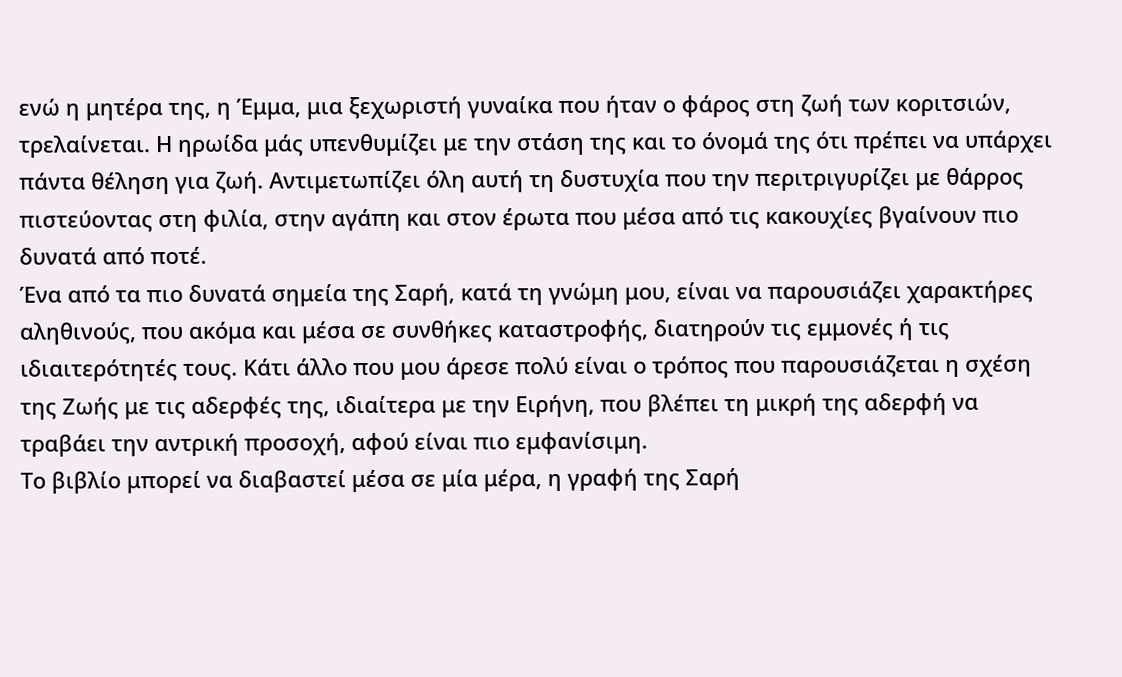ενώ η μητέρα της, η Έμμα, μια ξεχωριστή γυναίκα που ήταν ο φάρος στη ζωή των κοριτσιών, τρελαίνεται. Η ηρωίδα μάς υπενθυμίζει με την στάση της και το όνομά της ότι πρέπει να υπάρχει πάντα θέληση για ζωή. Αντιμετωπίζει όλη αυτή τη δυστυχία που την περιτριγυρίζει με θάρρος πιστεύοντας στη φιλία, στην αγάπη και στον έρωτα που μέσα από τις κακουχίες βγαίνουν πιο δυνατά από ποτέ.
Ένα από τα πιο δυνατά σημεία της Σαρή, κατά τη γνώμη μου, είναι να παρουσιάζει χαρακτήρες αληθινούς, που ακόμα και μέσα σε συνθήκες καταστροφής, διατηρούν τις εμμονές ή τις ιδιαιτερότητές τους. Κάτι άλλο που μου άρεσε πολύ είναι ο τρόπος που παρουσιάζεται η σχέση της Ζωής με τις αδερφές της, ιδιαίτερα με την Ειρήνη, που βλέπει τη μικρή της αδερφή να τραβάει την αντρική προσοχή, αφού είναι πιο εμφανίσιμη.
Το βιβλίο μπορεί να διαβαστεί μέσα σε μία μέρα, η γραφή της Σαρή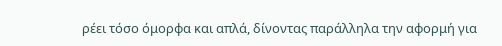ρέει τόσο όμορφα και απλά, δίνοντας παράλληλα την αφορμή για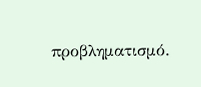προβληματισμό.